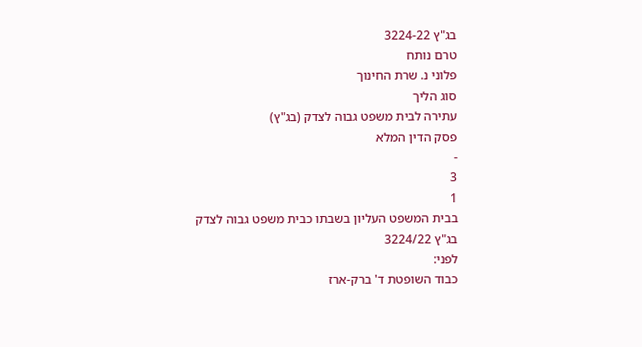בג"ץ 3224-22
טרם נותח
פלוני נ. שרת החינוך
סוג הליך
עתירה לבית משפט גבוה לצדק (בג"ץ)
פסק הדין המלא
-
3
1
בבית המשפט העליון בשבתו כבית משפט גבוה לצדק
בג"ץ 3224/22
לפני:
כבוד השופטת ד' ברק-ארז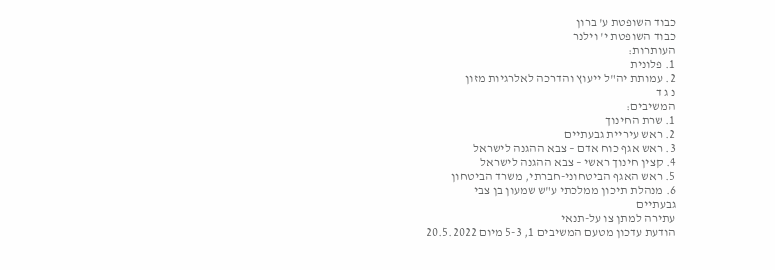כבוד השופטת ע' ברון
כבוד השופטת י' וילנר
העותרות:
1. פלונית
2. עמותת יה"ל ייעוץ והדרכה לאלרגיות מזון
נ ג ד
המשיבים:
1. שרת החינוך
2. ראש עיריית גבעתיים
3. ראש אגף כוח אדם – צבא ההגנה לישראל
4. קצין חינוך ראשי – צבא ההגנה לישראל
5. ראש האגף הביטחוני-חברתי, משרד הביטחון
6. מנהלת תיכון ממלכתי ע"ש שמעון בן צבי
גבעתיים
עתירה למתן צו על-תנאי
הודעת עדכון מטעם המשיבים 1, 5-3 מיום 20.5.2022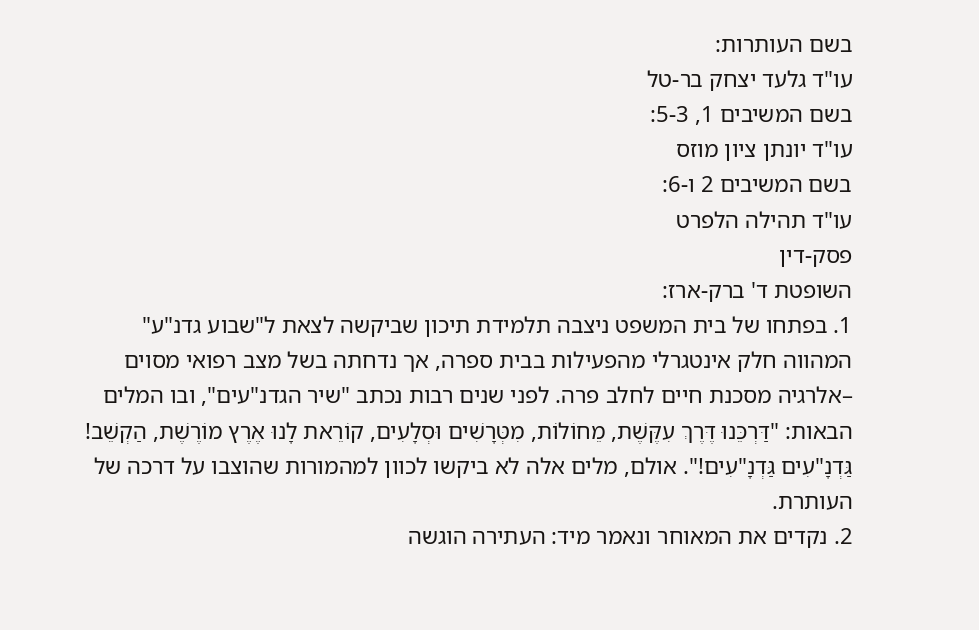בשם העותרות:
עו"ד גלעד יצחק בר-טל
בשם המשיבים 1, 5-3:
עו"ד יונתן ציון מוזס
בשם המשיבים 2 ו-6:
עו"ד תהילה הלפרט
פסק-דין
השופטת ד' ברק-ארז:
1. בפתחו של בית המשפט ניצבה תלמידת תיכון שביקשה לצאת ל"שבוע גדנ"ע" המהווה חלק אינטגרלי מהפעילות בבית ספרה, אך נדחתה בשל מצב רפואי מסוים –אלרגיה מסכנת חיים לחלב פרה. לפני שנים רבות נכתב "שיר הגדנ"עים", ובו המלים הבאות: "דַּרְכֵּנוּ דֶּרֶךְ עִקֶּשֶׁת, מֵחוֹלוֹת, מִטְּרָשִׁים וּסְלָעִים, קוֹרֵאת לָנוּ אֶרֶץ מוֹרֶשֶׁת, הַקְשֵׁב! גַּדְנָ"עִים גַּדְנָ"עִים!". אולם, מלים אלה לא ביקשו לכוון למהמורות שהוצבו על דרכה של העותרת.
2. נקדים את המאוחר ונאמר מיד: העתירה הוגשה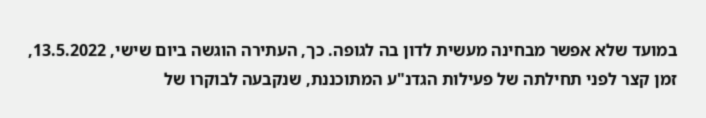במועד שלא אפשר מבחינה מעשית לדון בה לגופה. כך, העתירה הוגשה ביום שישי, 13.5.2022, זמן קצר לפני תחילתה של פעילות הגדנ"ע המתוכננת, שנקבעה לבוקרו של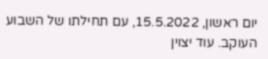יום ראשון, 15.5.2022, עם תחילתו של השבוע העוקב. עוד יצוין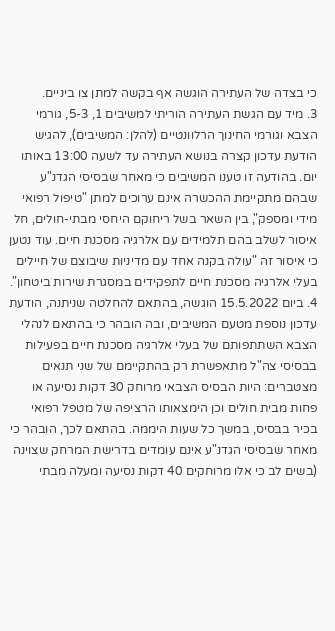כי בצדה של העתירה הוגשה אף בקשה למתן צו ביניים.
3. מיד עם הגשת העתירה הוריתי למשיבים 1, 5-3, גורמי הצבא וגורמי החינוך הרלוונטיים (להלן: המשיבים), להגיש הודעת עדכון קצרה בנושא העתירה עד לשעה 13:00 באותו יום. בהודעה זו טענו המשיבים כי מאחר שבסיסי הגדנ"ע שבהם מתקיימת ההכשרה אינם ערוכים למתן "טיפול רפואי מידי ומספק", בין השאר בשל ריחוקם היחסי מבתי-חולים, חל איסור לשלב בהם תלמידים עם אלרגיה מסכנת חיים. עוד נטען כי איסור זה "עולה בקנה אחד עם מדיניות שיבוצם של חיילים בעלי אלרגיה מסכנת חיים לתפקידים במסגרת שירות ביטחון".
4. ביום 15.5.2022 הוגשה, בהתאם להחלטה שניתנה, הודעת עדכון נוספת מטעם המשיבים, ובה הובהר כי בהתאם לנהלי הצבא השתתפותם של בעלי אלרגיה מסכנת חיים בפעילות בבסיסי צה"ל מתאפשרת רק בהתקיימם של שני תנאים מצטברים: היות הבסיס הצבאי מרוחק 30 דקות נסיעה או פחות מבית חולים וכן הימצאותו הרציפה של מטפל רפואי בכיר בבסיס, במשך כל שעות היממה. בהתאם לכך, הובהר כי מאחר שבסיסי הגדנ"ע אינם עומדים בדרישת המרחק שצוינה (בשים לב כי אלו מרוחקים 40 דקות נסיעה ומעלה מבתי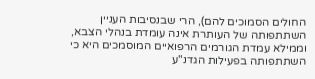החולים הסמוכים להם), הרי שבנסיבות העניין השתתפותה של העותרת אינה עומדת בנהלי הצבא, וממילא עמדת הגורמים הרפואיים המוסמכים היא כי השתתפותה בפעילות הגדנ"ע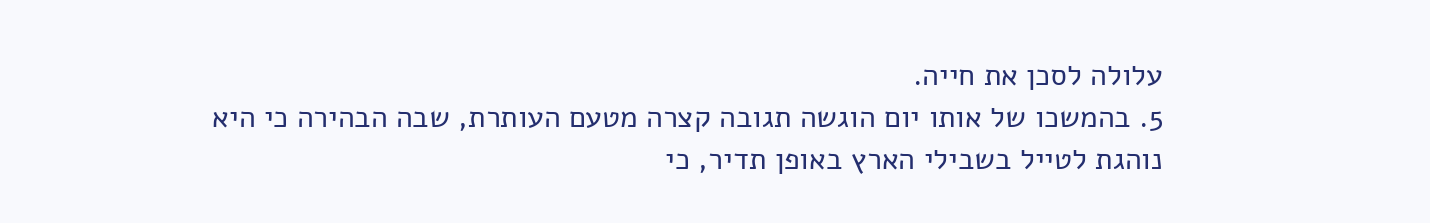עלולה לסכן את חייה.
5. בהמשכו של אותו יום הוגשה תגובה קצרה מטעם העותרת, שבה הבהירה כי היא נוהגת לטייל בשבילי הארץ באופן תדיר, כי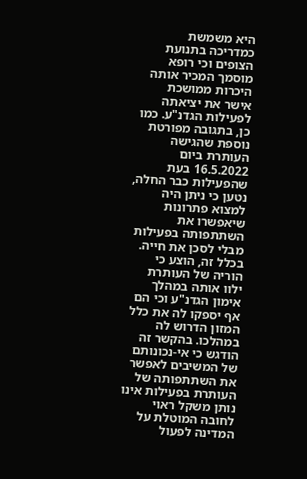היא משמשת כמדריכה בתנועת הצופים וכי רופא מוסמך המכיר אותה היכרות ממושכת אישר את יציאתה לפעילות הגדנ"ע. כמו כן, בתגובה מפורטת נוספת שהגישה העותרת ביום 16.5.2022 בעת שהפעילות כבר החלה, נטען כי ניתן היה למצוא פתרונות שיאפשרו את השתתפותה בפעילות מבלי לסכן את חייה. בכלל זה, הוצע כי הוריה של העותרת ילוו אותה במהלך אימון הגדנ"ע וכי הם אף יספקו לה את כלל המזון הדרוש לה במהלכו. בהקשר זה הודגש כי אי-נכונותם של המשיבים לאפשר את השתתפותה של העותרת בפעילות אינו נותן משקל ראוי לחובה המוטלת על המדינה לפעול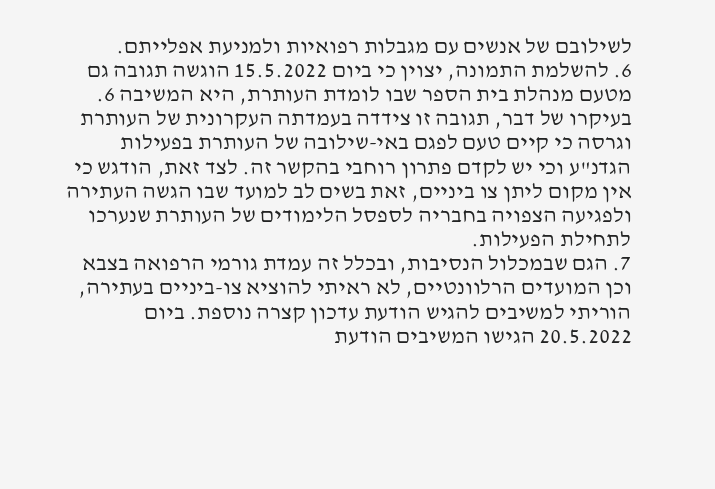לשילובם של אנשים עם מגבלות רפואיות ולמניעת אפלייתם.
6. להשלמת התמונה, יצוין כי ביום 15.5.2022 הוגשה תגובה גם מטעם מנהלת בית הספר שבו לומדת העותרת, היא המשיבה 6. בעיקרו של דבר, תגובה זו צידדה בעמדתה העקרונית של העותרת וגרסה כי קיים טעם לפגם באי-שילובה של העותרת בפעילות הגדנ"ע וכי יש לקדם פתרון רוחבי בהקשר זה. לצד זאת, הודגש כי אין מקום ליתן צו ביניים, זאת בשים לב למועד שבו הגשה העתירה ולפגיעה הצפויה בחבריה לספסל הלימודים של העותרת שנערכו לתחילת הפעילות.
7. הגם שבמכלול הנסיבות, ובכלל זה עמדת גורמי הרפואה בצבא וכן המועדים הרלוונטיים, לא ראיתי להוציא צו-ביניים בעתירה, הוריתי למשיבים להגיש הודעת עדכון קצרה נוספת. ביום 20.5.2022 הגישו המשיבים הודעת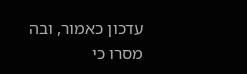עדכון כאמור, ובה מסרו כי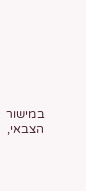במישור הצבאי,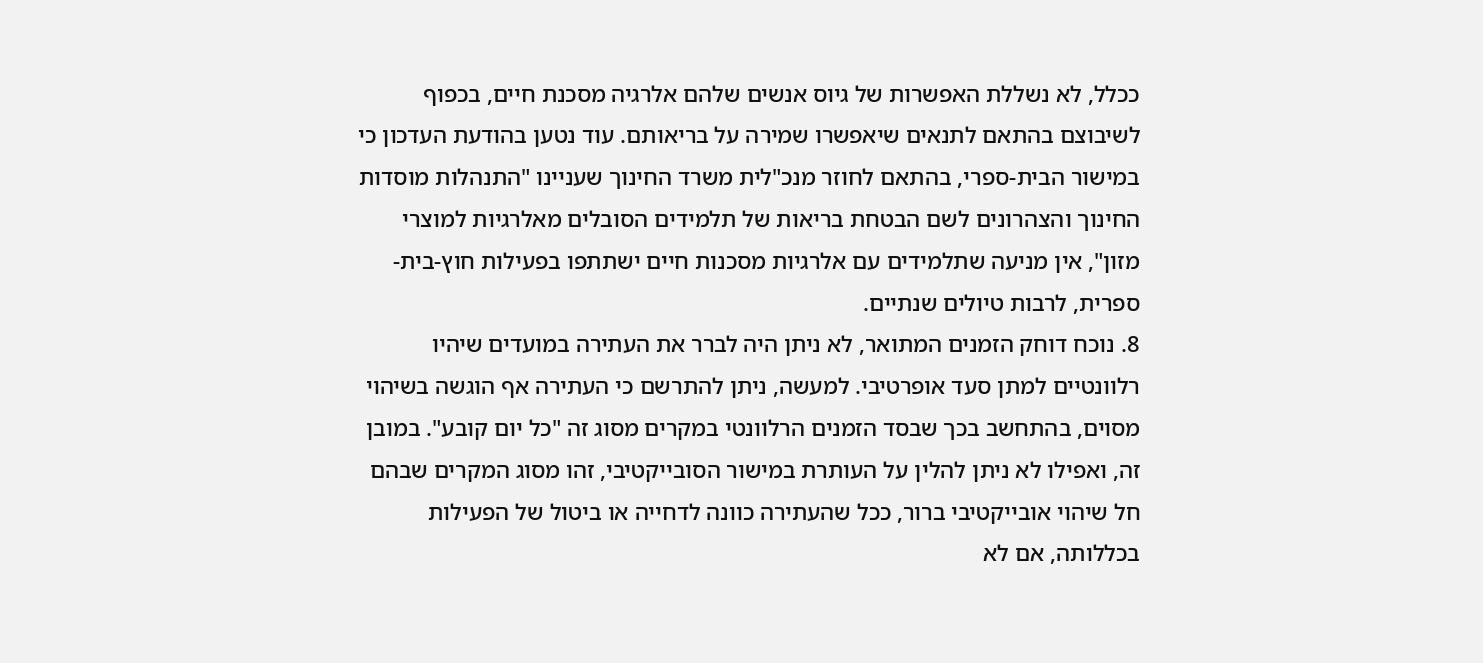ככלל, לא נשללת האפשרות של גיוס אנשים שלהם אלרגיה מסכנת חיים, בכפוף לשיבוצם בהתאם לתנאים שיאפשרו שמירה על בריאותם. עוד נטען בהודעת העדכון כי במישור הבית-ספרי, בהתאם לחוזר מנכ"לית משרד החינוך שעניינו "התנהלות מוסדות החינוך והצהרונים לשם הבטחת בריאות של תלמידים הסובלים מאלרגיות למוצרי מזון", אין מניעה שתלמידים עם אלרגיות מסכנות חיים ישתתפו בפעילות חוץ-בית-ספרית, לרבות טיולים שנתיים.
8. נוכח דוחק הזמנים המתואר, לא ניתן היה לברר את העתירה במועדים שיהיו רלוונטיים למתן סעד אופרטיבי. למעשה, ניתן להתרשם כי העתירה אף הוגשה בשיהוי מסוים, בהתחשב בכך שבסד הזמנים הרלוונטי במקרים מסוג זה "כל יום קובע". במובן זה, ואפילו לא ניתן להלין על העותרת במישור הסובייקטיבי, זהו מסוג המקרים שבהם חל שיהוי אובייקטיבי ברור, ככל שהעתירה כוונה לדחייה או ביטול של הפעילות בכללותה, אם לא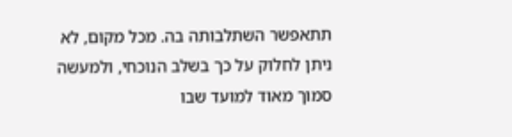תתאפשר השתלבותה בה. מכל מקום, לא ניתן לחלוק על כך בשלב הנוכחי, ולמעשה סמוך מאוד למועד שבו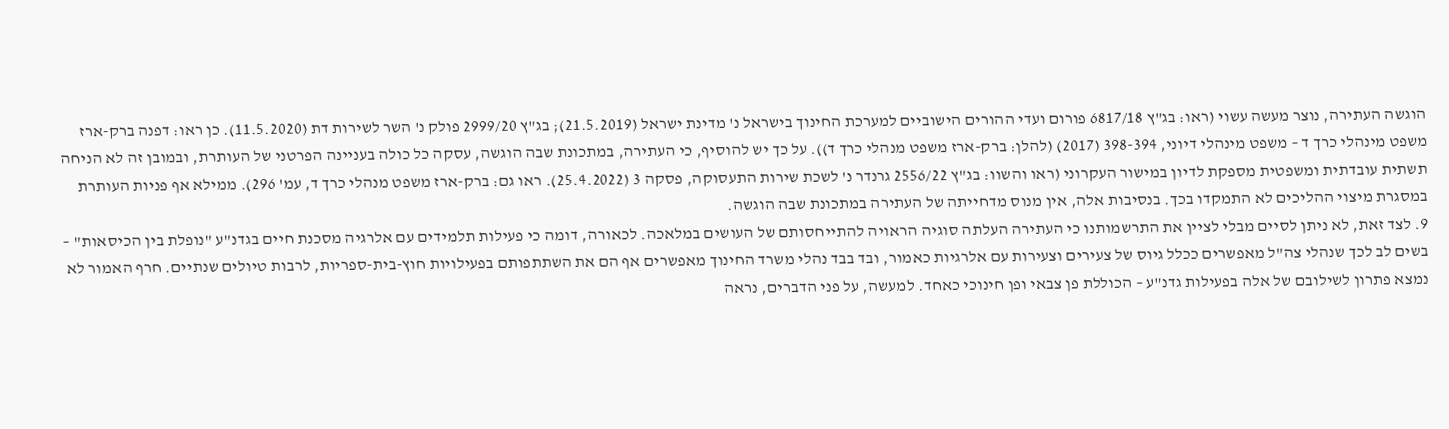הוגשה העתירה, נוצר מעשה עשוי (ראו: בג"ץ 6817/18 פורום ועדי ההורים הישוביים למערכת החינוך בישראל נ' מדינת ישראל (21.5.2019); בג"ץ 2999/20 פולק נ' השר לשירות דת (11.5.2020). כן ראו: דפנה ברק-ארז משפט מינהלי כרך ד – משפט מינהלי דיוני, 398-394 (2017) (להלן: ברק-ארז משפט מנהלי כרך ד)). על כך יש להוסיף, כי העתירה, במתכונת שבה הוגשה, עסקה כל כולה בעניינה הפרטני של העותרת, ובמובן זה לא הניחה תשתית עובדתית ומשפטית מספקת לדיון במישור העקרוני (ראו והשוו: בג"ץ 2556/22 גרנדר נ' לשכת שירות התעסוקה, פסקה 3 (25.4.2022). ראו גם: ברק-ארז משפט מנהלי כרך ד, עמ' 296). ממילא אף פניות העותרת במסגרת מיצוי ההליכים לא התמקדו בכך. בנסיבות אלה, אין מנוס מדחייתה של העתירה במתכונת שבה הוגשה.
9. לצד זאת, לא ניתן לסיים מבלי לציין את התרשמותנו כי העתירה העלתה סוגיה הראויה להתייחסותם של העושים במלאכה. לכאורה, דומה כי פעילות תלמידים עם אלרגיה מסכנת חיים בגדנ"ע "נופלת בין הכיסאות" – בשים לב לכך שנהלי צה"ל מאפשרים ככלל גיוס של צעירים וצעירות עם אלרגיות כאמור, ובד בבד נהלי משרד החינוך מאפשרים אף הם את השתתפותם בפעילויות חוץ-בית-ספריות, לרבות טיולים שנתיים. חרף האמור לא נמצא פתרון לשילובם של אלה בפעילות גדנ"ע – הכוללת פן צבאי ופן חינוכי כאחד. למעשה, על פני הדברים, נראה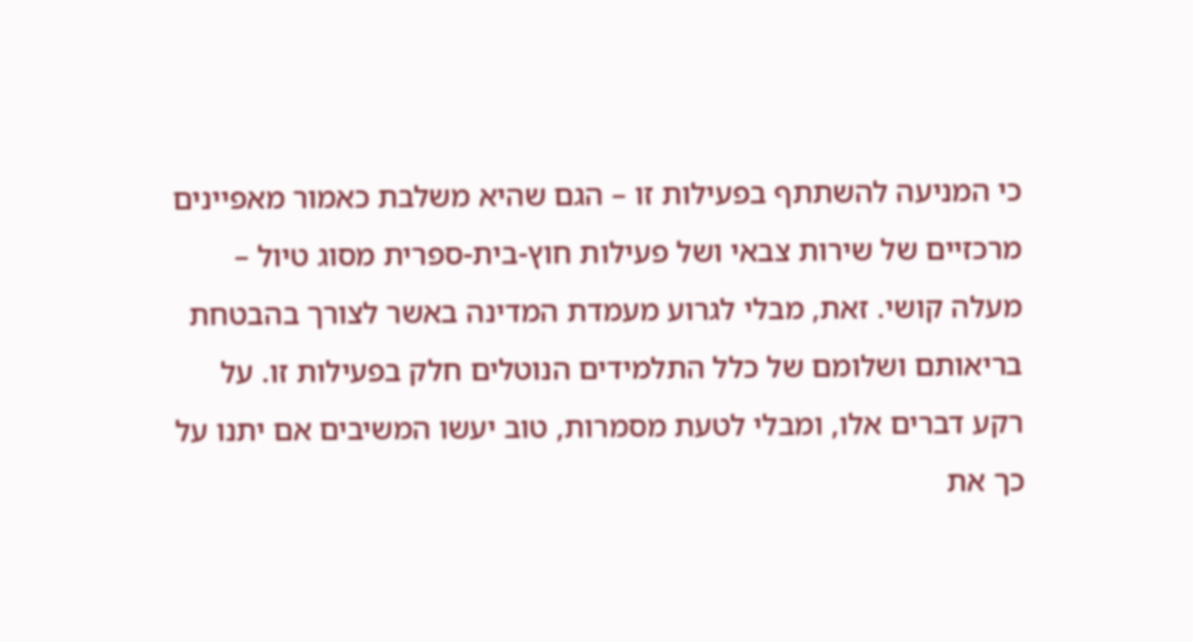כי המניעה להשתתף בפעילות זו – הגם שהיא משלבת כאמור מאפיינים מרכזיים של שירות צבאי ושל פעילות חוץ-בית-ספרית מסוג טיול – מעלה קושי. זאת, מבלי לגרוע מעמדת המדינה באשר לצורך בהבטחת בריאותם ושלומם של כלל התלמידים הנוטלים חלק בפעילות זו. על רקע דברים אלו, ומבלי לטעת מסמרות, טוב יעשו המשיבים אם יתנו על כך את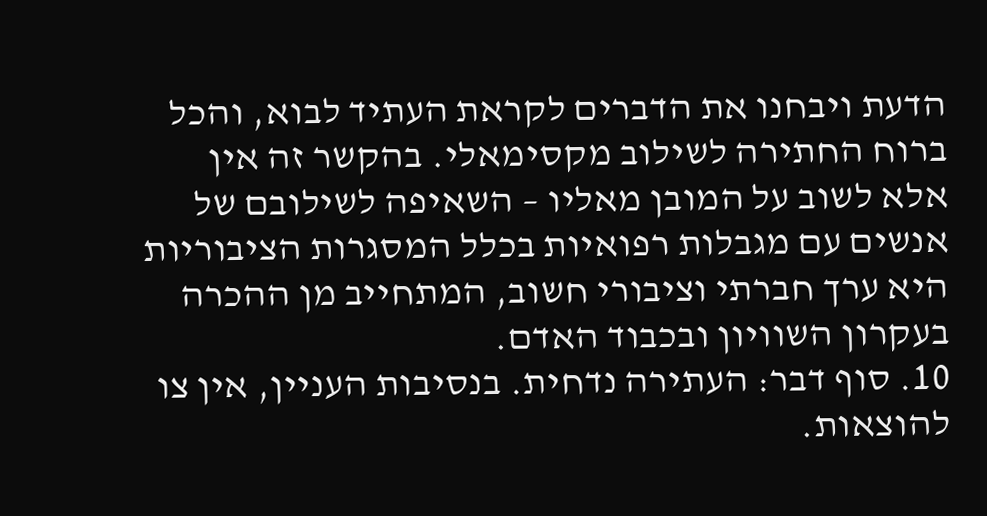הדעת ויבחנו את הדברים לקראת העתיד לבוא, והכל ברוח החתירה לשילוב מקסימאלי. בהקשר זה אין אלא לשוב על המובן מאליו – השאיפה לשילובם של אנשים עם מגבלות רפואיות בכלל המסגרות הציבוריות היא ערך חברתי וציבורי חשוב, המתחייב מן ההכרה בעקרון השוויון ובכבוד האדם.
10. סוף דבר: העתירה נדחית. בנסיבות העניין, אין צו להוצאות.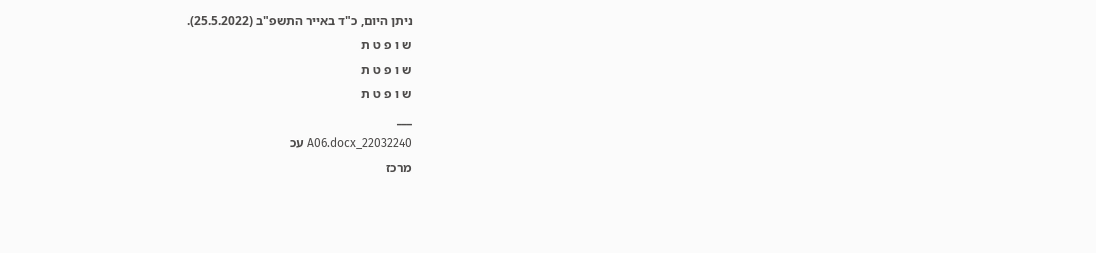ניתן היום, כ"ד באייר התשפ"ב (25.5.2022).
ש ו פ ט ת
ש ו פ ט ת
ש ו פ ט ת
___
22032240_A06.docx עכ
מרכז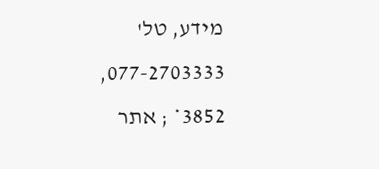מידע, טל' 077-2703333, 3852* ; אתר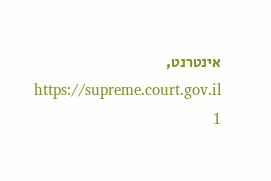אינטרנט, https://supreme.court.gov.il
1